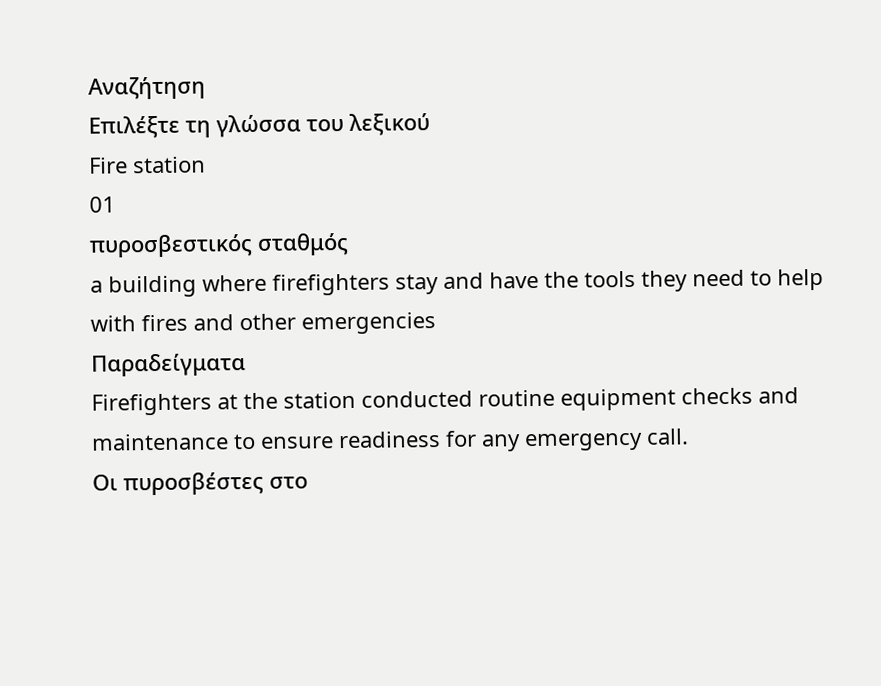Αναζήτηση
Επιλέξτε τη γλώσσα του λεξικού
Fire station
01
πυροσβεστικός σταθμός
a building where firefighters stay and have the tools they need to help with fires and other emergencies
Παραδείγματα
Firefighters at the station conducted routine equipment checks and maintenance to ensure readiness for any emergency call.
Οι πυροσβέστες στο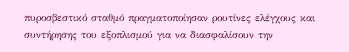πυροσβεστικό σταθμό πραγματοποίησαν ρουτίνες ελέγχους και συντήρησης του εξοπλισμού για να διασφαλίσουν την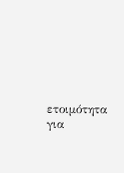ετοιμότητα για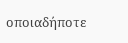οποιαδήποτε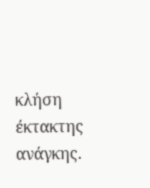κλήση έκτακτης ανάγκης.